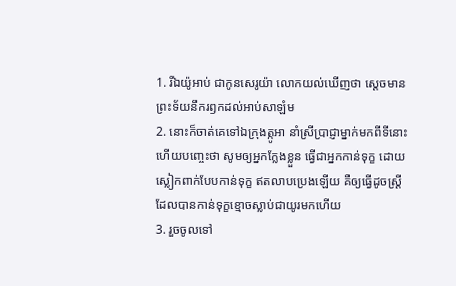1. រីឯយ៉ូអាប់ ជាកូនសេរូយ៉ា លោកយល់ឃើញថា ស្តេចមានព្រះទ័យនឹករឭកដល់អាប់សាឡំម
2. នោះក៏ចាត់គេទៅឯក្រុងត្កូអា នាំស្រីប្រាជ្ញាម្នាក់មកពីទីនោះ ហើយបញ្ចេះថា សូមឲ្យអ្នកក្លែងខ្លួន ធ្វើជាអ្នកកាន់ទុក្ខ ដោយស្លៀកពាក់បែបកាន់ទុក្ខ ឥតលាបប្រេងឡើយ គឺឲ្យធ្វើដូចស្ត្រីដែលបានកាន់ទុក្ខខ្មោចស្លាប់ជាយូរមកហើយ
3. រួចចូលទៅ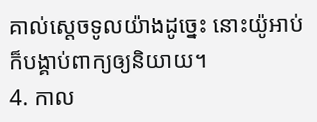គាល់ស្តេចទូលយ៉ាងដូច្នេះ នោះយ៉ូអាប់ក៏បង្គាប់ពាក្យឲ្យនិយាយ។
4. កាល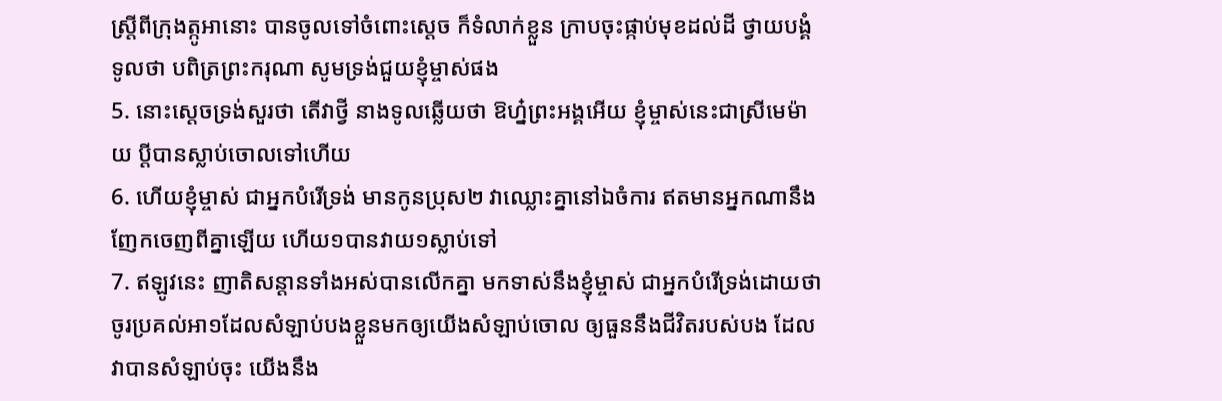ស្ត្រីពីក្រុងត្កូអានោះ បានចូលទៅចំពោះស្តេច ក៏ទំលាក់ខ្លួន ក្រាបចុះផ្កាប់មុខដល់ដី ថ្វាយបង្គំ ទូលថា បពិត្រព្រះករុណា សូមទ្រង់ជួយខ្ញុំម្ចាស់ផង
5. នោះស្តេចទ្រង់សួរថា តើវាថ្វី នាងទូលឆ្លើយថា ឱហ្ន៎ព្រះអង្គអើយ ខ្ញុំម្ចាស់នេះជាស្រីមេម៉ាយ ប្ដីបានស្លាប់ចោលទៅហើយ
6. ហើយខ្ញុំម្ចាស់ ជាអ្នកបំរើទ្រង់ មានកូនប្រុស២ វាឈ្លោះគ្នានៅឯចំការ ឥតមានអ្នកណានឹងញែកចេញពីគ្នាឡើយ ហើយ១បានវាយ១ស្លាប់ទៅ
7. ឥឡូវនេះ ញាតិសន្តានទាំងអស់បានលើកគ្នា មកទាស់នឹងខ្ញុំម្ចាស់ ជាអ្នកបំរើទ្រង់ដោយថា ចូរប្រគល់អា១ដែលសំឡាប់បងខ្លួនមកឲ្យយើងសំឡាប់ចោល ឲ្យធួននឹងជីវិតរបស់បង ដែលវាបានសំឡាប់ចុះ យើងនឹង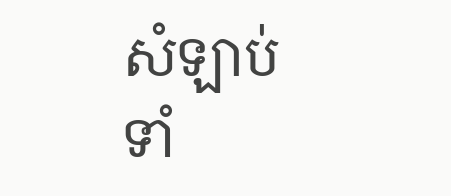សំឡាប់ ទាំ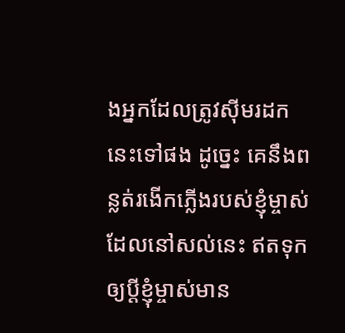ងអ្នកដែលត្រូវស៊ីមរដកនេះទៅផង ដូច្នេះ គេនឹងពន្លត់រងើកភ្លើងរបស់ខ្ញុំម្ចាស់ដែលនៅសល់នេះ ឥតទុកឲ្យប្ដីខ្ញុំម្ចាស់មាន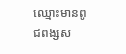ឈ្មោះមានពូជពង្សស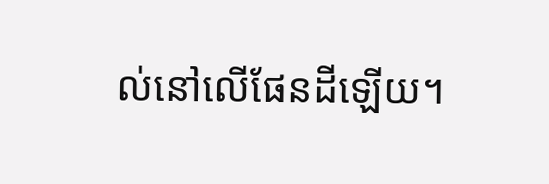ល់នៅលើផែនដីឡើយ។